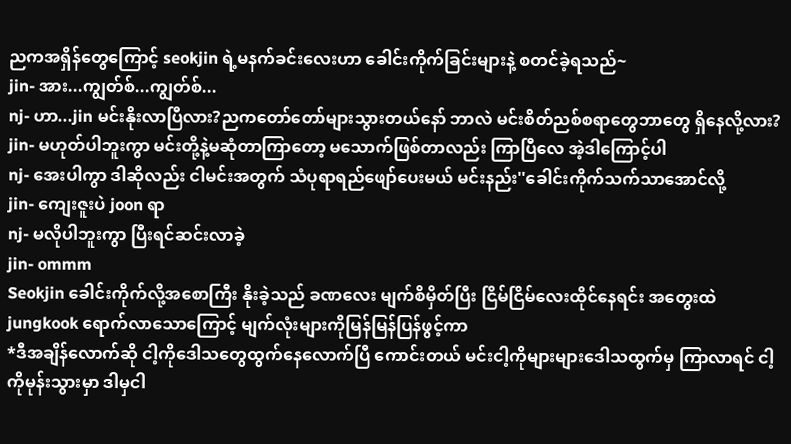ညကအရှိန်တွေကြောင့် seokjin ရဲ့မနက်ခင်းလေးဟာ ခေါင်းကိုက်ခြင်းများနဲ့ စတင်ခဲ့ရသည်~
jin- အား...ကျွတ်စ်...ကျွတ်စ်...
nj- ဟာ...jin မင်းနိုးလာပြီလား?ညကတော်တော်များသွားတယ်နော် ဘာလဲ မင်းစိတ်ညစ်စရာတွေဘာတွေ ရှိနေလို့လား?
jin- မဟုတ်ပါဘူးကွာ မင်းတို့နဲ့မဆုံတာကြာတော့ မသောက်ဖြစ်တာလည်း ကြာပြီလေ အဲ့ဒါကြောင့်ပါ
nj- အေးပါကွာ ဒါဆိုလည်း ငါမင်းအတွက် သံပုရာရည်ဖျော်ပေးမယ် မင်းနည်း''ခေါင်းကိုက်သက်သာအောင်လို့
jin- ကျေးဇူးပဲ joon ရာ
nj- မလိုပါဘူးကွာ ပြီးရင်ဆင်းလာခဲ့
jin- ommm
Seokjin ခေါင်းကိုက်လို့အစောကြီး နိုးခဲ့သည် ခဏလေး မျက်စိမှိတ်ပြီး ငြိမ်ငြိမ်လေးထိုင်နေရင်း အတွေးထဲ jungkook ရောက်လာသောကြောင့် မျက်လုံးများကိုမြန်မြန်ပြန်ဖွင့်ကာ
*ဒီအချိန်လောက်ဆို ငါ့ကိုဒေါသတွေထွက်နေလောက်ပြီ ကောင်းတယ် မင်းငါ့ကိုများများဒေါသထွက်မှ ကြာလာရင် ငါ့ကိုမုန်းသွားမှာ ဒါမှငါ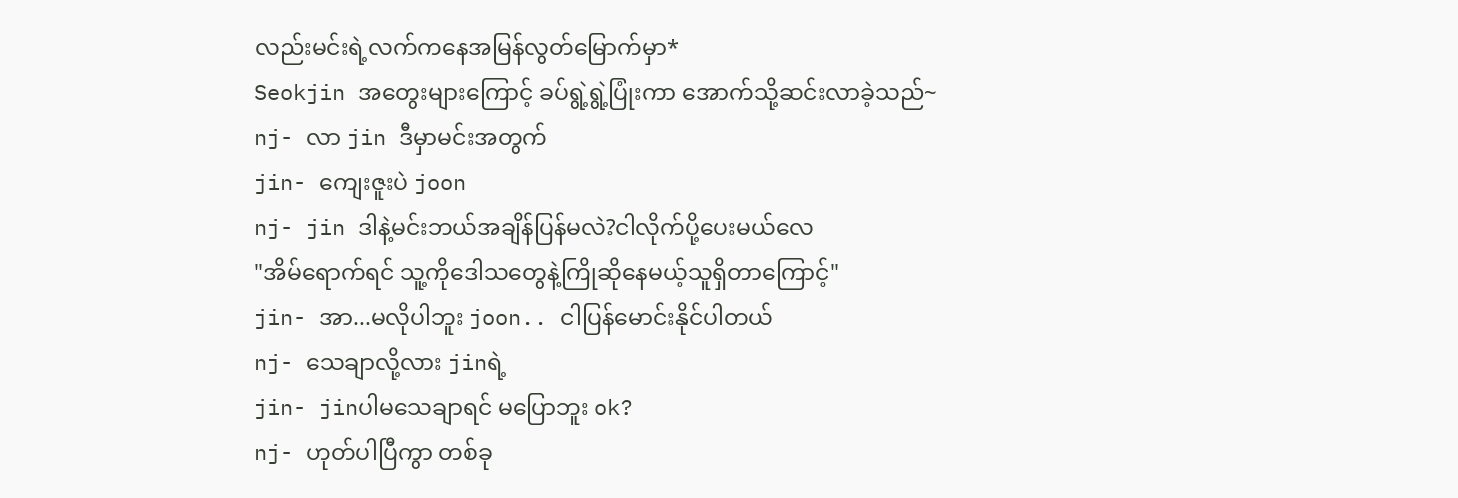လည်းမင်းရဲ့လက်ကနေအမြန်လွတ်မြောက်မှာ*
Seokjin အတွေးများကြောင့် ခပ်ရွဲ့ရွဲ့ပြုံးကာ အောက်သို့ဆင်းလာခဲ့သည်~
nj- လာ jin ဒီမှာမင်းအတွက်
jin- ကျေးဇူးပဲ joon
nj- jin ဒါနဲ့မင်းဘယ်အချိန်ပြန်မလဲ?ငါလိုက်ပို့ပေးမယ်လေ
"အိမ်ရောက်ရင် သူ့ကိုဒေါသတွေနဲ့ကြိုဆိုနေမယ့်သူရှိတာကြောင့်"
jin- အာ...မလိုပါဘူး joon.. ငါပြန်မောင်းနိုင်ပါတယ်
nj- သေချာလို့လား jinရဲ့
jin- jinပါမသေချာရင် မပြောဘူး ok?
nj- ဟုတ်ပါပြီကွာ တစ်ခု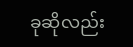ခုဆိုလည်း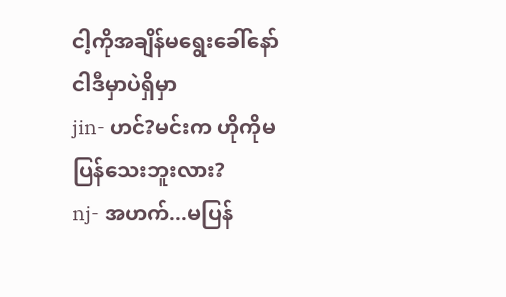ငါ့ကိုအချိန်မရွေးခေါ်နော် ငါဒီမှာပဲရှိမှာ
jin- ဟင်?မင်းက ဟိုကိုမပြန်သေးဘူးလား?
nj- အဟက်...မပြန်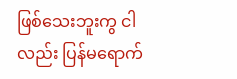ဖြစ်သေးဘူးကွ ငါလည်း ပြန်မရောက်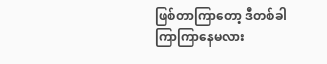ဖြစ်တာကြာတော့ ဒီတစ်ခါ ကြာကြာနေမလား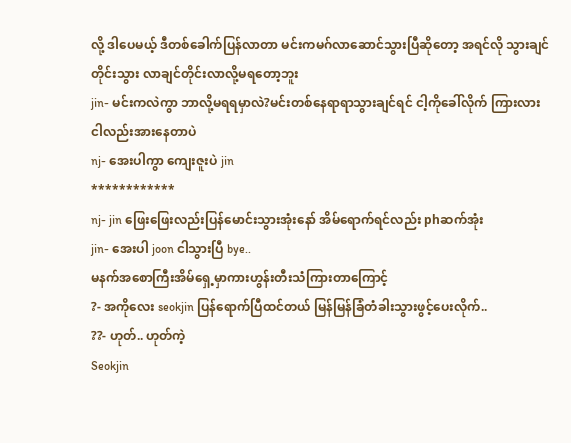လို့ ဒါပေမယ့် ဒီတစ်ခေါက်ပြန်လာတာ မင်းကမဂ်လာဆောင်သွားပြီဆိုတော့ အရင်လို သွားချင်တိုင်းသွား လာချင်တိုင်းလာလို့မရတော့ဘူး
jin- မင်းကလဲကွာ ဘာလို့မရရမှာလဲ?မင်းတစ်နေရာရာသွားချင်ရင် ငါ့ကိုခေါ်လိုက် ကြားလား ငါလည်းအားနေတာပဲ
nj- အေးပါကွာ ကျေးဇူးပဲ jin
************
nj- jin ဖြေးဖြေးလည်းပြန်မောင်းသွားအုံးနော် အိမ်ရောက်ရင်လည်း phဆက်အုံး
jin- အေးပါ joon ငါသွားပြီ bye..
မနက်အစောကြီးအိမ်ရှေ့မှာကားဟွန်းတီးသံကြားတာကြောင့်
?- အကိုလေး seokjin ပြန်ရောက်ပြီထင်တယ် မြန်မြန်ခြံတံခါးသွားဖွင့်ပေးလိုက်..
??- ဟုတ်.. ဟုတ်ကဲ့
Seokjin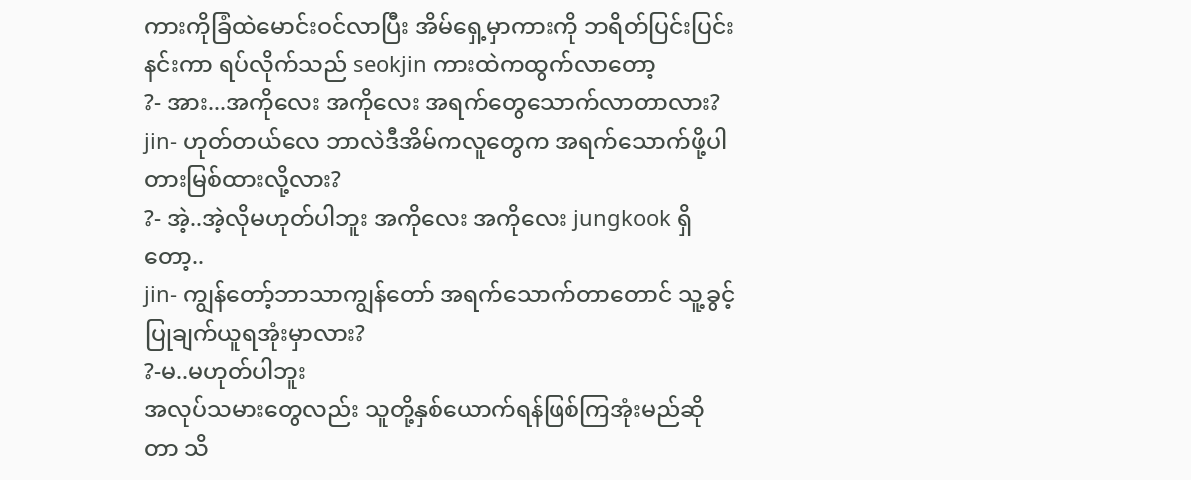ကားကိုခြံထဲမောင်းဝင်လာပြီး အိမ်ရှေ့မှာကားကို ဘရိတ်ပြင်းပြင်းနင်းကာ ရပ်လိုက်သည် seokjin ကားထဲကထွက်လာတော့
?- အား...အကိုလေး အကိုလေး အရက်တွေသောက်လာတာလား?
jin- ဟုတ်တယ်လေ ဘာလဲဒီအိမ်ကလူတွေက အရက်သောက်ဖို့ပါ တားမြစ်ထားလို့လား?
?- အဲ့..အဲ့လိုမဟုတ်ပါဘူး အကိုလေး အကိုလေး jungkook ရှိတော့..
jin- ကျွန်တော့်ဘာသာကျွန်တော် အရက်သောက်တာတောင် သူ့ခွင့်ပြုချက်ယူရအုံးမှာလား?
?-မ..မဟုတ်ပါဘူး
အလုပ်သမားတွေလည်း သူတို့နှစ်ယောက်ရန်ဖြစ်ကြအုံးမည်ဆိုတာ သိ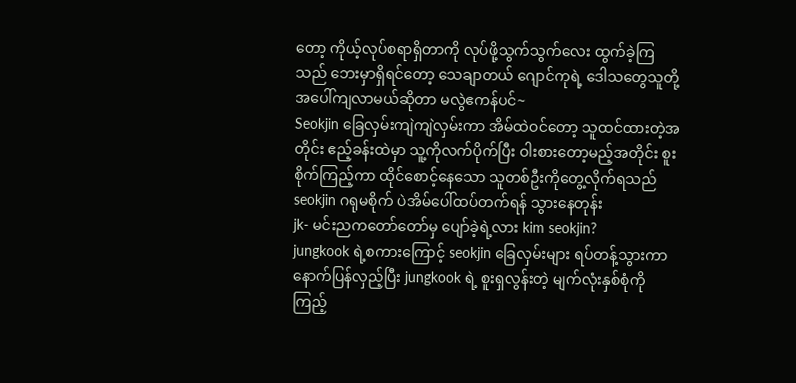တော့ ကိုယ့်လုပ်စရာရှိတာကို လုပ်ဖို့သွက်သွက်လေး ထွက်ခဲ့ကြသည် ဘေးမှာရှိရင်တော့ သေချာတယ် ဂျောင်ကုရဲ့ ဒေါသတွေသူတို့အပေါ်ကျလာမယ်ဆိုတာ မလွဲဧကန်ပင်~
Seokjin ခြေလှမ်းကျဲကျဲလှမ်းကာ အိမ်ထဲဝင်တော့ သူထင်ထားတဲ့အတိုင်း ဧည့်ခန်းထဲမှာ သူ့ကိုလက်ပိုက်ပြီး ဝါးစားတော့မည့်အတိုင်း စူးစိုက်ကြည့်ကာ ထိုင်စောင့်နေသော သူတစ်ဦးကိုတွေ့လိုက်ရသည် seokjin ဂရုမစိုက် ပဲအိမ်ပေါ်ထပ်တက်ရန် သွားနေတုန်း
jk- မင်းညကတော်တော်မှ ပျော်ခဲ့ရဲ့လား kim seokjin?
jungkook ရဲ့စကားကြောင့် seokjin ခြေလှမ်းများ ရပ်တန့်သွားကာ နောက်ပြန်လှည့်ပြီး jungkook ရဲ့ စူးရှလွန်းတဲ့ မျက်လုံးနှစ်စုံကိုကြည့်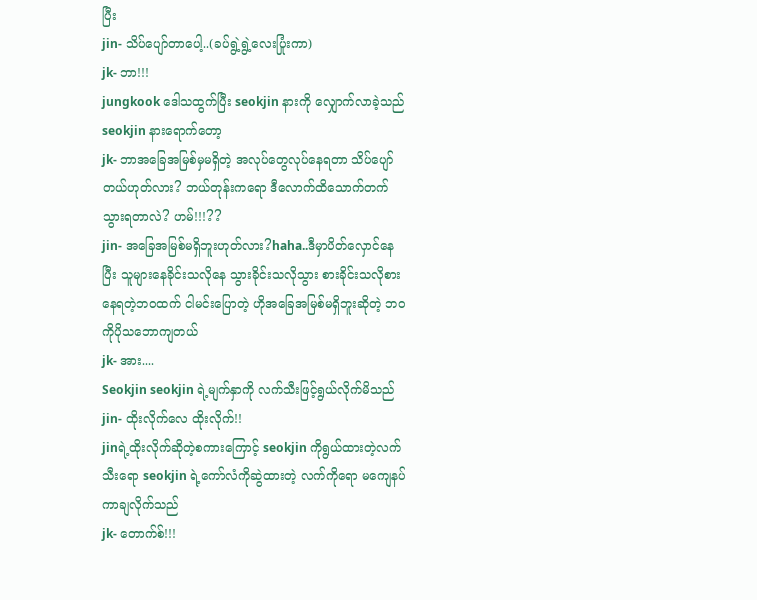ပြီး
jin- သိပ်ပျော်တာပေါ့..(ခပ်ရွဲ့ရွဲ့လေးပြုံးကာ)
jk- ဘာ!!!
jungkook ဒေါသထွက်ပြီး seokjin နားကို လျှောက်လာခဲ့သည် seokjin နားရောက်တော့
jk- ဘာအခြေအမြစ်မှမရှိတဲ့ အလုပ်တွေလုပ်နေရတာ သိပ်ပျော်တယ်ဟုတ်လား? ဘယ်တုန်းကရော ဒီလောက်ထိသောက်တက်သွားရတာလဲ? ဟမ်!!!??
jin- အခြေအမြစ်မရှိဘူးဟုတ်လား?haha..ဒီမှာပိတ်လှောင်နေပြီး သူများနေခိုင်းသလိုနေ သွားခိုင်းသလိုသွား စားခိုင်းသလိုစားနေရတဲ့ဘဝထက် ငါမင်းပြောတဲ့ ဟိုအခြေအမြစ်မရှိဘူးဆိုတဲ့ ဘဝကိုပိုသဘောကျတယ်
jk- အား....
Seokjin seokjin ရဲ့မျက်နှာကို လက်သီးဖြင့်ရွယ်လိုက်မိသည်
jin- ထိုးလိုက်လေ ထိုးလိုက်!!
jinရဲ့ထိုးလိုက်ဆိုတဲ့စကားကြောင့် seokjin ကိုရွယ်ထားတဲ့လက်သီးရော seokjin ရဲ့ကော်လံကိုဆွဲထားတဲ့ လက်ကိုရော မကျေနပ်ကာချလိုက်သည်
jk- တောက်စ်!!!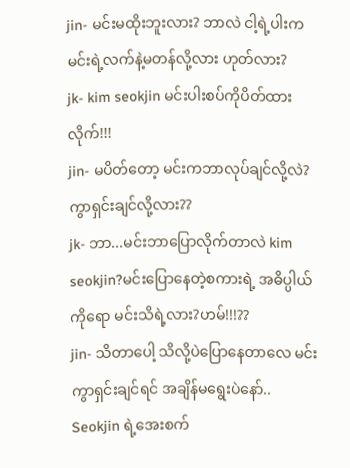jin- မင်းမထိုးဘူးလား? ဘာလဲ ငါ့ရဲ့ပါးကမင်းရဲ့လက်နဲ့မတန်လို့လား ဟုတ်လား?
jk- kim seokjin မင်းပါးစပ်ကိုပိတ်ထားလိုက်!!!
jin- မပိတ်တော့ မင်းကဘာလုပ်ချင်လို့လဲ?ကွာရှင်းချင်လို့လား??
jk- ဘာ...မင်းဘာပြောလိုက်တာလဲ kim seokjin?မင်းပြောနေတဲ့စကားရဲ့ အဓိပ္ပါယ် ကိုရော မင်းသိရဲ့လား?ဟမ်!!!??
jin- သိတာပေါ့ သိလို့ပဲပြောနေတာလေ မင်းကွာရှင်းချင်ရင် အချိန်မရွေးပဲနော်..
Seokjin ရဲ့အေးစက်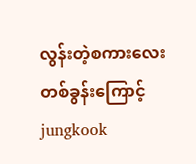လွန်းတဲ့စကားလေးတစ်ခွန်းကြောင့် jungkook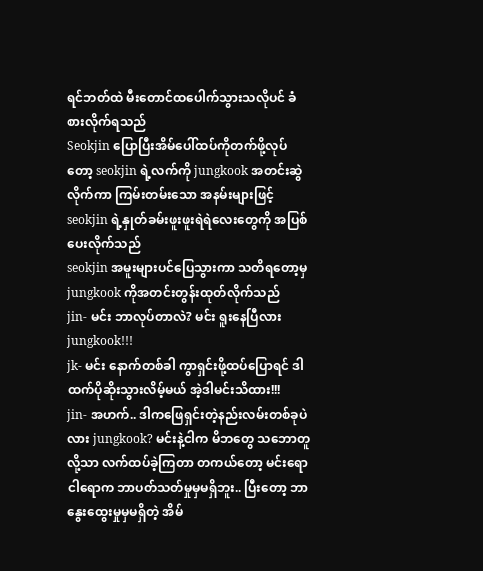ရင်ဘတ်ထဲ မီးတောင်ထပေါက်သွားသလိုပင် ခံစားလိုက်ရသည်
Seokjin ပြောပြီးအိမ်ပေါ်ထပ်ကိုတက်ဖို့လုပ်တော့ seokjin ရဲ့လက်ကို jungkook အတင်းဆွဲလိုက်ကာ ကြမ်းတမ်းသော အနမ်းများဖြင့် seokjin ရဲ့နှုတ်ခမ်းဖူးဖူးရဲရဲလေးတွေကို အပြစ်ပေးလိုက်သည်
seokjin အမူးများပင်ပြေသွားကာ သတိရတော့မှ jungkook ကိုအတင်းတွန်းထုတ်လိုက်သည်
jin- မင်း ဘာလုပ်တာလဲ? မင်း ရူးနေပြီလား jungkook!!!
jk- မင်း နောက်တစ်ခါ ကွာရှင်းဖို့ထပ်ပြောရင် ဒါထက်ပိုဆိုးသွားလိမ့်မယ် အဲ့ဒါမင်းသိထား!!!
jin- အဟက်.. ဒါကဖြေရှင်းတဲ့နည်းလမ်းတစ်ခုပဲလား jungkook? မင်းနဲ့ငါက မိဘတွေ သဘောတူလို့သာ လက်ထပ်ခဲ့ကြတာ တကယ်တော့ မင်းရောငါရောက ဘာပတ်သတ်မှုမှမရှိဘူး.. ပြီးတော့ ဘာနွေးထွေးမှုမှမရှိတဲ့ အိမ်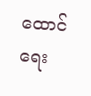ထောင်ရေး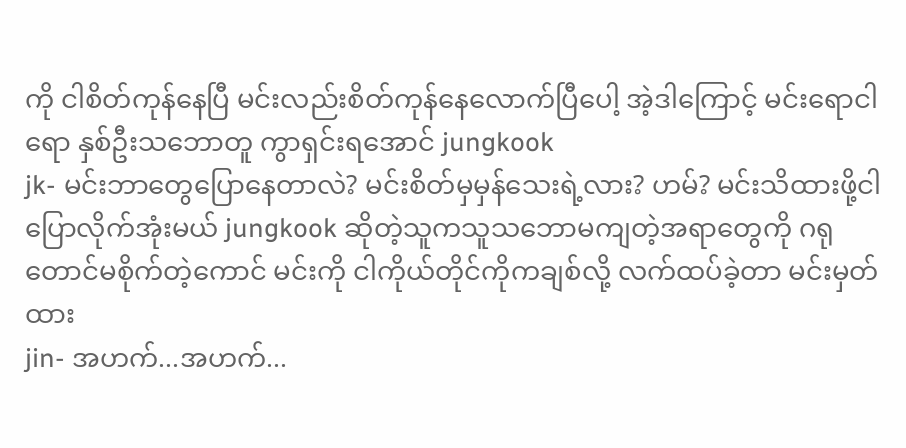ကို ငါစိတ်ကုန်နေပြီ မင်းလည်းစိတ်ကုန်နေလောက်ပြီပေါ့ အဲ့ဒါကြောင့် မင်းရောငါရော နှစ်ဦးသဘောတူ ကွာရှင်းရအောင် jungkook
jk- မင်းဘာတွေပြောနေတာလဲ? မင်းစိတ်မှမှန်သေးရဲ့လား? ဟမ်? မင်းသိထားဖို့ငါပြောလိုက်အုံးမယ် jungkook ဆိုတဲ့သူကသူသဘောမကျတဲ့အရာတွေကို ဂရုတောင်မစိုက်တဲ့ကောင် မင်းကို ငါကိုယ်တိုင်ကိုကချစ်လို့ လက်ထပ်ခဲ့တာ မင်းမှတ်ထား
jin- အဟက်...အဟက်...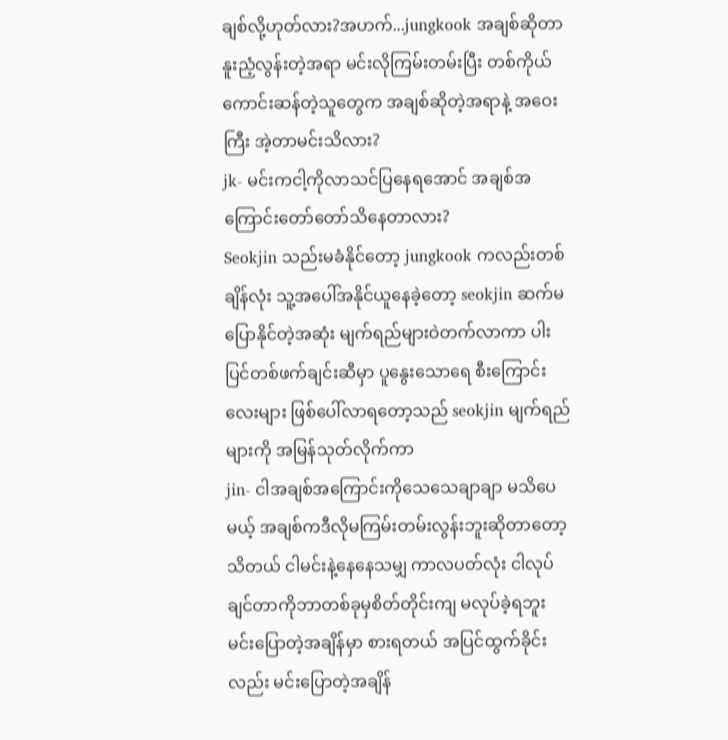ချစ်လို့ဟုတ်လား?အဟက်...jungkook အချစ်ဆိုတာ နူးညံ့လွန်းတဲ့အရာ မင်းလိုကြမ်းတမ်းပြီး တစ်ကိုယ်ကောင်းဆန်တဲ့သူတွေက အချစ်ဆိုတဲ့အရာနဲ့ အဝေးကြီး အဲ့တာမင်းသိလား?
jk- မင်းကငါ့ကိုလာသင်ပြနေရအောင် အချစ်အကြောင်းတော်တော်သိနေတာလား?
Seokjin သည်းမခံနိုင်တော့ jungkook ကလည်းတစ်ချိန်လုံး သူ့အပေါ်အနိုင်ယူနေခဲ့တော့ seokjin ဆက်မပြောနိုင်တဲ့အဆုံး မျက်ရည်များဝဲတက်လာကာ ပါးပြင်တစ်ဖက်ချင်းဆီမှာ ပူနွေးသောရေ စီးကြောင်းလေးများ ဖြစ်ပေါ်လာရတော့သည် seokjin မျက်ရည်များကို အမြန်သုတ်လိုက်ကာ
jin- ငါအချစ်အကြောင်းကိုသေသေချာချာ မသိပေမယ့် အချစ်ကဒီလိုမကြမ်းတမ်းလွန်းဘူးဆိုတာတော့သိတယ် ငါမင်းနဲ့နေနေသမျှ ကာလပတ်လုံး ငါလုပ်ချင်တာကိုဘာတစ်ခုမှစိတ်တိုင်းကျ မလုပ်ခဲ့ရဘူး မင်းပြောတဲ့အချိန်မှာ စားရတယ် အပြင်ထွက်ခိုင်းလည်း မင်းပြောတဲ့အချိန်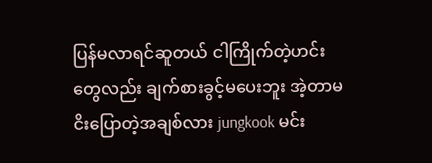ပြန်မလာရင်ဆူတယ် ငါကြိုက်တဲ့ဟင်းတွေလည်း ချက်စားခွင့်မပေးဘူး အဲ့တာမငိးပြောတဲ့အချစ်လား jungkook မင်း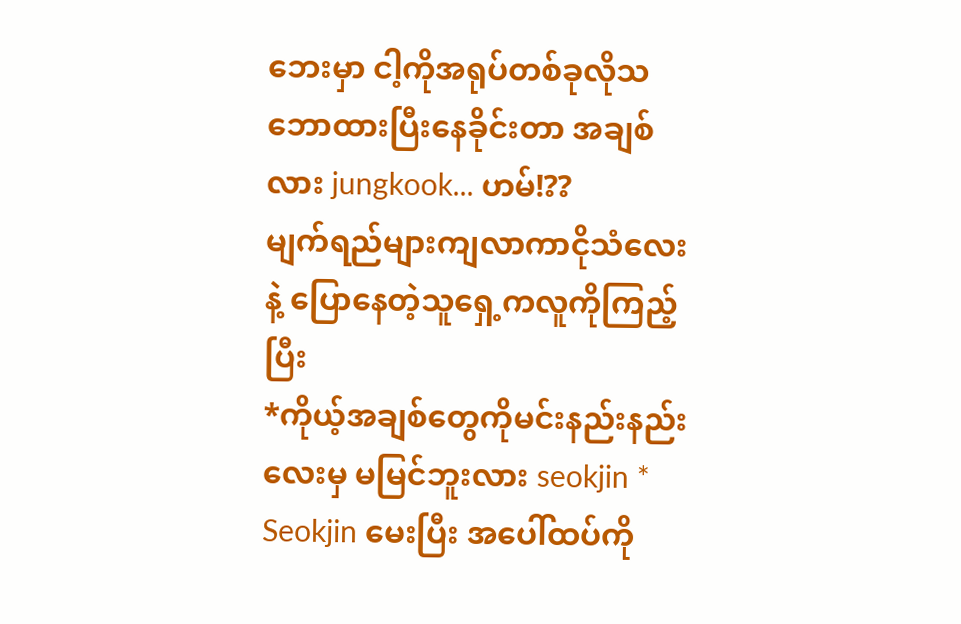ဘေးမှာ ငါ့ကိုအရုပ်တစ်ခုလိုသဘောထားပြီးနေခိုင်းတာ အချစ်လား jungkook... ဟမ်!??
မျက်ရည်များကျလာကာငိုသံလေးနဲ့ ပြောနေတဲ့သူရှေ့ကလူကိုကြည့်ပြီး
*ကိုယ့်အချစ်တွေကိုမင်းနည်းနည်းလေးမှ မမြင်ဘူးလား seokjin *
Seokjin မေးပြီး အပေါ်ထပ်ကို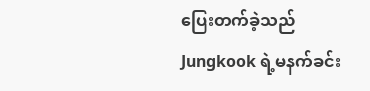ပြေးတက်ခဲ့သည်
Jungkook ရဲ့မနက်ခင်း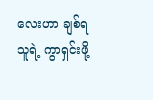လေးဟာ ချစ်ရသူရဲ့ ကွာရှင်းဖို့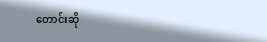တောင်းဆို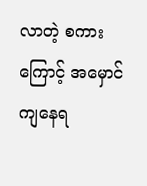လာတဲ့ စကားကြောင့် အမှောင်ကျနေရ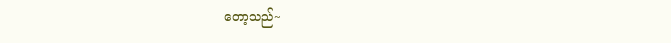တော့သည်~